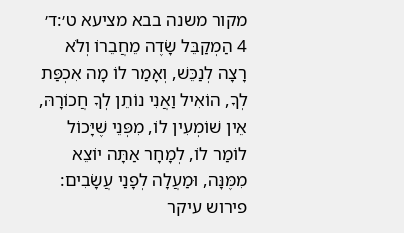מקור משנה בבא מציעא ט׳:ד׳
4 הַמְקַבֵּל שָׂדֶה מֵחֲבֵרוֹ וְלֹא רָצָה לְנַכֵּשׁ, וְאָמַר לוֹ מָה אִכְפַּת לְךָ, הוֹאִיל וַאֲנִי נוֹתֵן לְךָ חֲכוֹרָהּ, אֵין שׁוֹמְעִין לוֹ, מִפְּנֵי שֶׁיָּכוֹל לוֹמַר לוֹ, לְמָחָר אַתָּה יוֹצֵא מִמֶּנָּה, וּמַעֲלָה לְפָנַי עֲשָׂבִים:
פירוש עיקר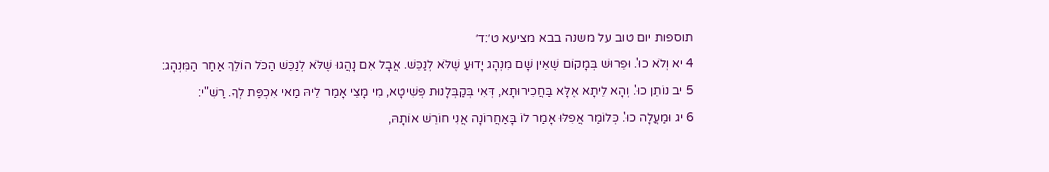תוספות יום טוב על משנה בבא מציעא ט׳:ד׳
4 יא וְלֹא כוּ'. וּפֵרוּשׁ בְּמָקוֹם שֶׁאֵין שָׁם מִנְהָג יָדוּעַ שֶׁלֹּא לְנַכֵּשׁ. אֲבָל אִם נָהֲגוּ שֶׁלֹּא לְנַכֵּשׁ הַכֹּל הוֹלֵךְ אַחַר הַמִּנְהָג:
5 יב נוֹתֵן כוּ'. וְהָא לֵיתָא אֶלָּא בַּחֲכִירוּתָא, דְּאִי בְּקַבְּלָנוּת פְּשִׁיטָא, מִי מָצֵי אָמַר לֵיהּ מַאי אִכְפַּת לְךָ. רַשִׁ"י:
6 יג וּמַעֲלָה כוּ'. כְּלוֹמַר אֲפִלּוּ אָמַר לוֹ בָּאַחֲרוֹנָה אֲנִי חוֹרֵשׁ אוֹתָהּ,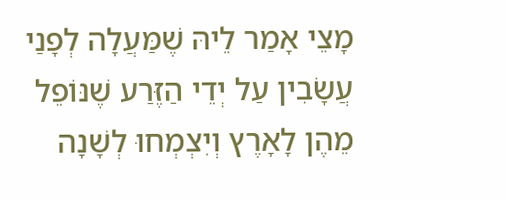מָצֵי אָמַר לֵיהּ שֶׁמַּעֲלָה לְפָנַי עֲשָׂבִין עַל יְדֵי הַזֶּרַע שֶׁנּוֹפֵל מֵהֶן לָאָרֶץ וְיִצְמְחוּ לְשָׁנָה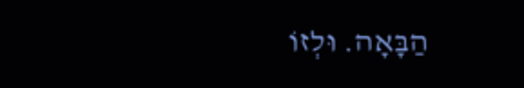הַבָּאָה. וּלְזוֹ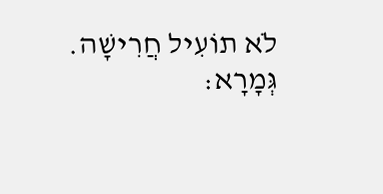לֹא תוֹעִיל חֲרִישָׁה. גְּמָרָא: